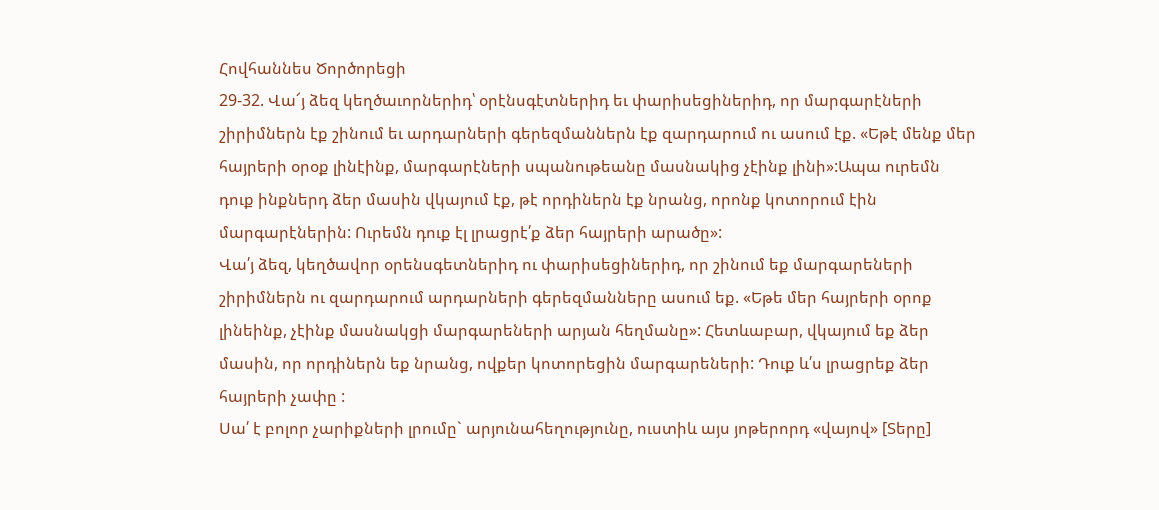Հովհաննես Ծործորեցի
29-32. Վա՜յ ձեզ կեղծաւորներիդ՝ օրէնսգէտներիդ եւ փարիսեցիներիդ, որ մարգարէների շիրիմներն էք շինում եւ արդարների գերեզմաններն էք զարդարում ու ասում էք. «Եթէ մենք մեր հայրերի օրօք լինէինք, մարգարէների սպանութեանը մասնակից չէինք լինի»:Ապա ուրեմն դուք ինքներդ ձեր մասին վկայում էք, թէ որդիներն էք նրանց, որոնք կոտորում էին մարգարէներին: Ուրեմն դուք էլ լրացրէ՛ք ձեր հայրերի արածը»:
Վա՛յ ձեզ, կեղծավոր օրենսգետներիդ ու փարիսեցիներիդ, որ շինում եք մարգարեների շիրիմներն ու զարդարում արդարների գերեզմանները ասում եք. «Եթե մեր հայրերի օրոք լինեինք, չէինք մասնակցի մարգարեների արյան հեղմանը»: Հետևաբար, վկայում եք ձեր մասին, որ որդիներն եք նրանց, ովքեր կոտորեցին մարգարեների: Դուք և՛ս լրացրեք ձեր հայրերի չափը :
Սա՛ է բոլոր չարիքների լրումը` արյունահեղությունը, ուստիև այս յոթերորդ «վայով» [Տերը]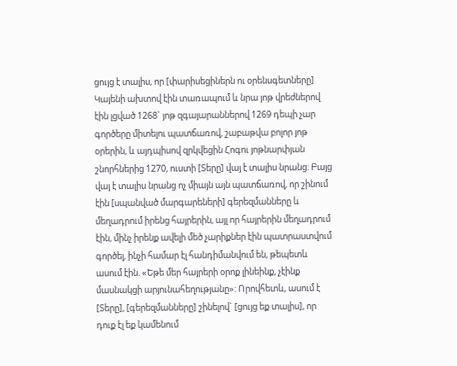ցույց է տալիս, որ [փարիսեցիներն ու օրենսգետները] Կայենի ախտով էին տառապում և նրա յոթ վրեժներով էին լցված 1268` յոթ զգայարաններով 1269 դեպի չար գործերը միտելու պատճառով, շաբաթվա բոլոր յոթ օրերին, և այդպիսով զրկվեցին Հոգու յոթնարփյան շնորհներից 1270, ուստի [Տերը] վայ է տալիս նրանց: Բայց վայ է տալիս նրանց ոչ միայն այն պատճառով, որ շինում էին [սպանված մարգարեների] գերեզմանները և մեղադրում իրենց հայրերին, այլ որ հայրերին մեղադրում էին, մինչ իրենք ավելի մեծ չարիքներ էին պատրաստվում գործել, ինչի համար էլ հանդիմանվում են, թեպետև ասում էին. «Եթե մեր հայրերի օրոք լինեինք, չէինք մասնակցի արյունահեղությանը»: Որովհետև, ասում է [Տերը], [գերեզմանները] շինելով` [ցույց եք տալիս], որ դուք էլ եք կամենում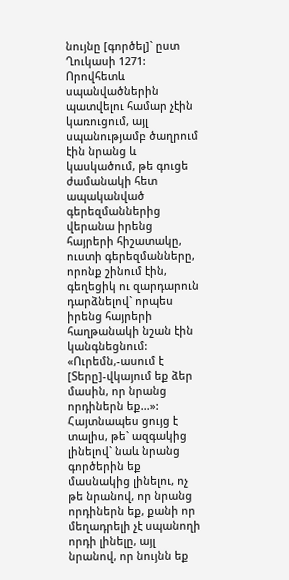նույնը [գործել]` ըստ Ղուկասի 1271: Որովհետև սպանվածներին պատվելու համար չէին կառուցում, այլ սպանությամբ ծաղրում էին նրանց և կասկածում, թե գուցե ժամանակի հետ ապականված գերեզմաններից վերանա իրենց հայրերի հիշատակը, ուստի գերեզմանները, որոնք շինում էին, գեղեցիկ ու զարդարուն դարձնելով` որպես իրենց հայրերի հաղթանակի նշան էին կանգնեցնում:
«Ուրեմն,-ասում է [Տերը]-վկայում եք ձեր մասին, որ նրանց որդիներն եք...»: Հայտնապես ցույց է տալիս, թե` ազգակից լինելով` նաև նրանց գործերին եք մասնակից լինելու, ոչ թե նրանով, որ նրանց որդիներն եք, քանի որ մեղադրելի չէ սպանողի որդի լինելը, այլ նրանով, որ նույնն եք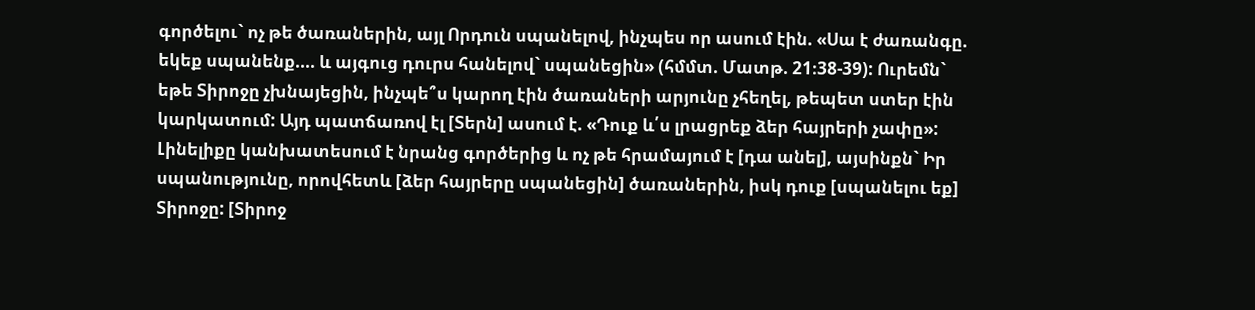գործելու` ոչ թե ծառաներին, այլ Որդուն սպանելով, ինչպես որ ասում էին. «Սա է ժառանգը. եկեք սպանենք.... և այգուց դուրս հանելով` սպանեցին» (հմմտ. Մատթ. 21։38-39): Ուրեմն` եթե Տիրոջը չխնայեցին, ինչպե՞ս կարող էին ծառաների արյունը չհեղել, թեպետ ստեր էին կարկատում: Այդ պատճառով էլ [Տերն] ասում է. «Դուք և՛ս լրացրեք ձեր հայրերի չափը»: Լինելիքը կանխատեսում է նրանց գործերից և ոչ թե հրամայում է [դա անել], այսինքն` Իր սպանությունը, որովհետև [ձեր հայրերը սպանեցին] ծառաներին, իսկ դուք [սպանելու եք] Տիրոջը: [Տիրոջ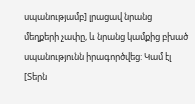սպանությամբ] լրացավ նրանց մեղքերի չափը, և նրանց կամքից բխած սպանությունն իրագործվեց: Կամ էլ [Տերն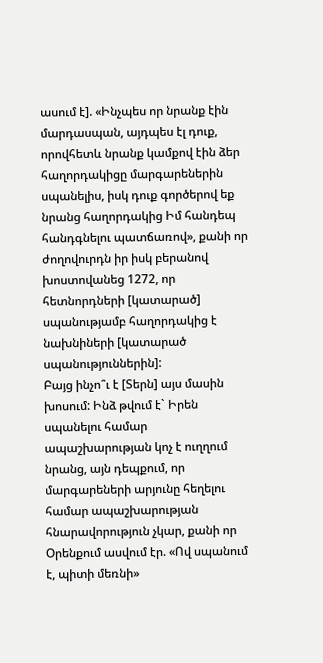ասում է]. «Ինչպես որ նրանք էին մարդասպան, այդպես էլ դուք, որովհետև նրանք կամքով էին ձեր հաղորդակիցը մարգարեներին սպանելիս, իսկ դուք գործերով եք նրանց հաղորդակից Իմ հանդեպ հանդգնելու պատճառով», քանի որ ժողովուրդն իր իսկ բերանով խոստովանեց 1272, որ հետնորդների [կատարած] սպանությամբ հաղորդակից է նախնիների [կատարած սպանություններին]:
Բայց ինչո՞ւ է [Տերն] այս մասին խոսում: Ինձ թվում է` Իրեն սպանելու համար ապաշխարության կոչ է ուղղում նրանց, այն դեպքում, որ մարգարեների արյունը հեղելու համար ապաշխարության հնարավորություն չկար, քանի որ Օրենքում ասվում էր. «Ով սպանում է, պիտի մեռնի»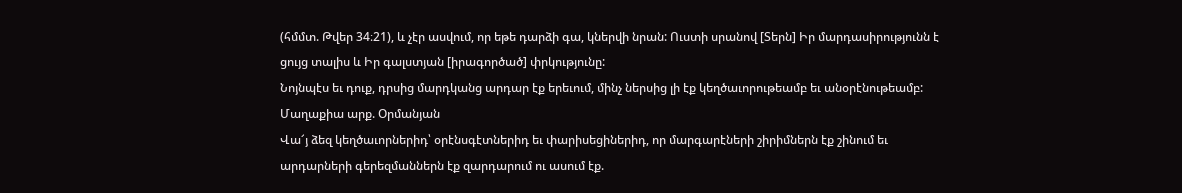(հմմտ. Թվեր 34։21), և չէր ասվում, որ եթե դարձի գա, կներվի նրան: Ուստի սրանով [Տերն] Իր մարդասիրությունն է ցույց տալիս և Իր գալստյան [իրագործած] փրկությունը:
Նոյնպէս եւ դուք, դրսից մարդկանց արդար էք երեւում, մինչ ներսից լի էք կեղծաւորութեամբ եւ անօրէնութեամբ:
Մաղաքիա արք. Օրմանյան
Վա՜յ ձեզ կեղծաւորներիդ՝ օրէնսգէտներիդ եւ փարիսեցիներիդ, որ մարգարէների շիրիմներն էք շինում եւ արդարների գերեզմաններն էք զարդարում ու ասում էք.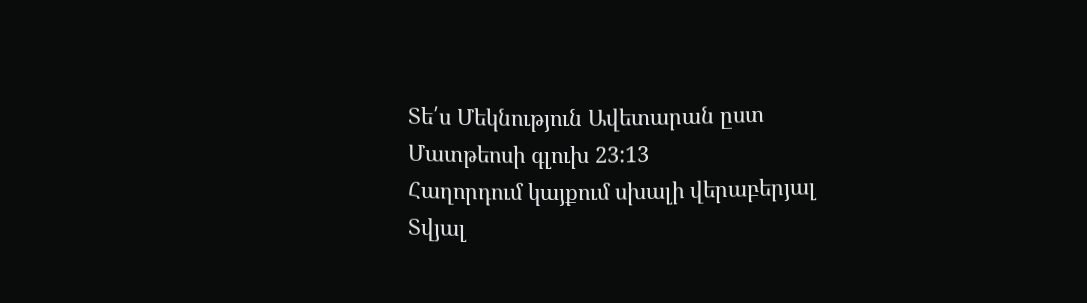Տե՛ս Մեկնություն Ավետարան ըստ Մատթեոսի գլուխ 23:13
Հաղորդում կայքում սխալի վերաբերյալ
Տվյալ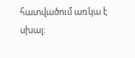հատվածում առկա է սխալ: